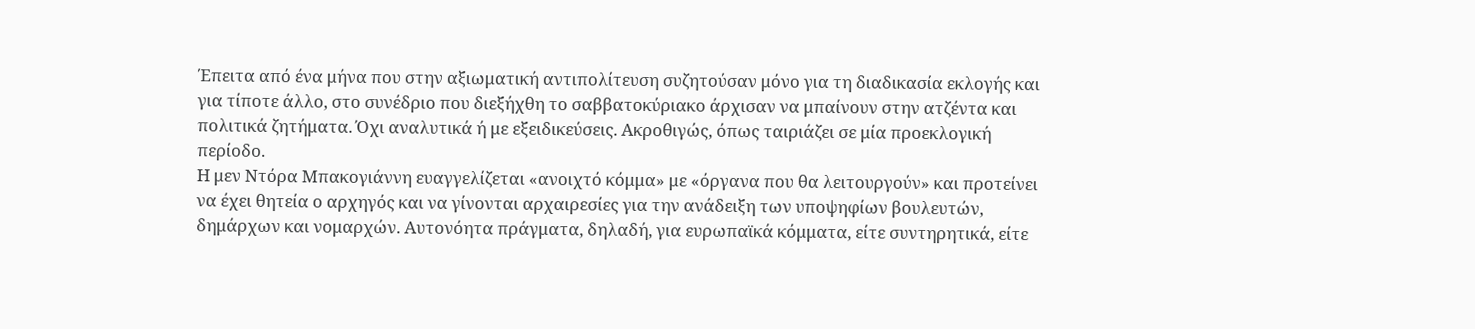Έπειτα από ένα μήνα που στην αξιωματική αντιπολίτευση συζητούσαν μόνο για τη διαδικασία εκλογής και για τίποτε άλλο, στο συνέδριο που διεξήχθη το σαββατοκύριακο άρχισαν να μπαίνουν στην ατζέντα και πολιτικά ζητήματα. Όχι αναλυτικά ή με εξειδικεύσεις. Ακροθιγώς, όπως ταιριάζει σε μία προεκλογική περίοδο.
Η μεν Ντόρα Μπακογιάννη ευαγγελίζεται «ανοιχτό κόμμα» με «όργανα που θα λειτουργούν» και προτείνει να έχει θητεία ο αρχηγός και να γίνονται αρχαιρεσίες για την ανάδειξη των υποψηφίων βουλευτών, δημάρχων και νομαρχών. Αυτονόητα πράγματα, δηλαδή, για ευρωπαϊκά κόμματα, είτε συντηρητικά, είτε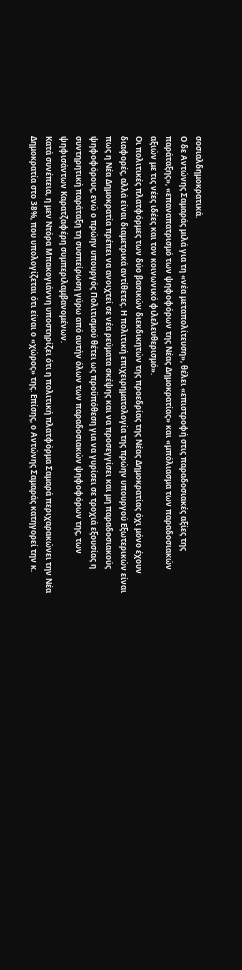σοσιαλδημοκρατικά.
Ο δε Αντώνης Σαμαράς μιλά για τη «νέα μεταπολίτευση», θέλει «επιστροφή στις παραδοσιακές αξίες της παράταξης», «επαναπατρισμό των ψηφοφόρων της Νέας Δημοκρατίας» και «μπόλιασμα των παραδοσιακών αξιών με τις νέες ιδέες και τον κοινωνικό φιλελευθερισμό».
Οι πολιτικές πλατφόρμες των δύο βασικών διεκδικητών της προεδρίας της Νέας Δημοκρατίας όχι μόνο έχουν διαφορές, αλλά είναι διαμετρικά αντίθετες. Η πολιτική επιχειρηματολογία της πρώην υπουργού Εξωτερικών είναι πως η Νέα Δημοκρατία πρέπει να ανοιχτεί σε νέα ρεύματα σκέψης και να προσεγγίσει και μη παραδοσιακούς ψηφοφόρους, ενώ ο πρώην υπουργός Πολιτισμού θέτει ως προϋπόθεση για να γυρίσει σε τροχιά εξουσίας η συντηρητική παράταξη τη συσπείρωση γύρω από αυτήν όλων των παραδοσιακών ψηφοφόρων της, των ψηφισάντων Καρατζαφέρη συμπεριλαμβανομένων.
Κατά συνέπεια, η μεν Ντόρα Μπακογιάννη υποστηρίζει ότι η πολιτική πλατφόρμα Σαμαρά περιχαρακώνει την Νέα Δημοκρατία στο 38%, που υπολογίζεται ότι είναι ο «χώρος» της. Επίσης, ο Αντώνης Σαμαράς κατηγορεί την κ.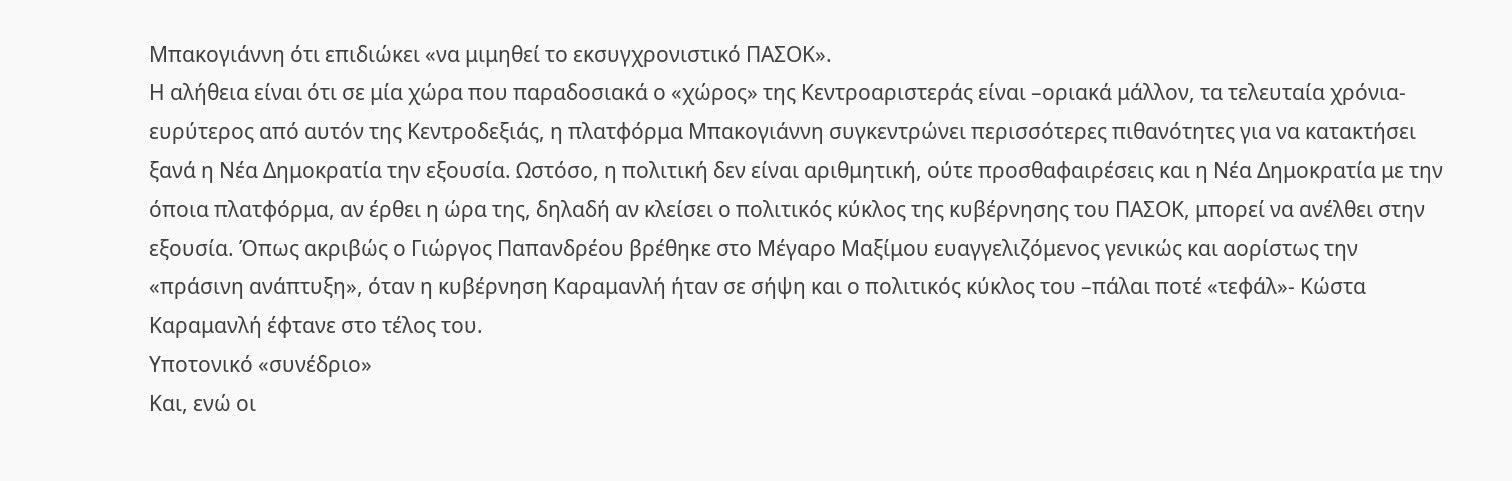Μπακογιάννη ότι επιδιώκει «να μιμηθεί το εκσυγχρονιστικό ΠΑΣΟΚ».
Η αλήθεια είναι ότι σε μία χώρα που παραδοσιακά ο «χώρος» της Κεντροαριστεράς είναι –οριακά μάλλον, τα τελευταία χρόνια- ευρύτερος από αυτόν της Κεντροδεξιάς, η πλατφόρμα Μπακογιάννη συγκεντρώνει περισσότερες πιθανότητες για να κατακτήσει ξανά η Νέα Δημοκρατία την εξουσία. Ωστόσο, η πολιτική δεν είναι αριθμητική, ούτε προσθαφαιρέσεις και η Νέα Δημοκρατία με την όποια πλατφόρμα, αν έρθει η ώρα της, δηλαδή αν κλείσει ο πολιτικός κύκλος της κυβέρνησης του ΠΑΣΟΚ, μπορεί να ανέλθει στην εξουσία. Όπως ακριβώς ο Γιώργος Παπανδρέου βρέθηκε στο Μέγαρο Μαξίμου ευαγγελιζόμενος γενικώς και αορίστως την «πράσινη ανάπτυξη», όταν η κυβέρνηση Καραμανλή ήταν σε σήψη και ο πολιτικός κύκλος του –πάλαι ποτέ «τεφάλ»- Κώστα Καραμανλή έφτανε στο τέλος του.
Υποτονικό «συνέδριο»
Και, ενώ οι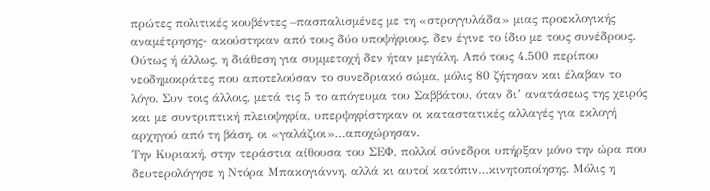πρώτες πολιτικές κουβέντες –πασπαλισμένες με τη «στρογγυλάδα» μιας προεκλογικής αναμέτρησης- ακούστηκαν από τους δύο υποψήφιους, δεν έγινε το ίδιο με τους συνέδρους. Ούτως ή άλλως, η διάθεση για συμμετοχή δεν ήταν μεγάλη. Από τους 4.500 περίπου νεοδημοκράτες που αποτελούσαν το συνεδριακό σώμα, μόλις 80 ζήτησαν και έλαβαν το λόγο. Συν τοις άλλοις, μετά τις 5 το απόγευμα του Σαββάτου, όταν δι’ ανατάσεως της χειρός και με συντριπτική πλειοψηφία, υπερψηφίστηκαν οι καταστατικές αλλαγές για εκλογή αρχηγού από τη βάση, οι «γαλάζιοι»…αποχώρησαν.
Την Κυριακή, στην τεράστια αίθουσα του ΣΕΦ, πολλοί σύνεδροι υπήρξαν μόνο την ώρα που δευτερολόγησε η Ντόρα Μπακογιάννη, αλλά κι αυτοί κατόπιν…κινητοποίησης. Μόλις η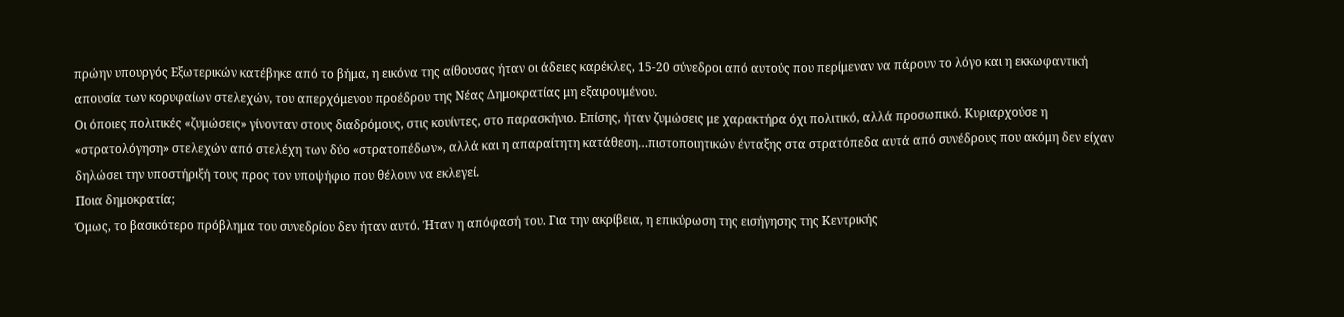πρώην υπουργός Εξωτερικών κατέβηκε από το βήμα, η εικόνα της αίθουσας ήταν οι άδειες καρέκλες, 15-20 σύνεδροι από αυτούς που περίμεναν να πάρουν το λόγο και η εκκωφαντική απουσία των κορυφαίων στελεχών, του απερχόμενου προέδρου της Νέας Δημοκρατίας μη εξαιρουμένου.
Οι όποιες πολιτικές «ζυμώσεις» γίνονταν στους διαδρόμους, στις κουίντες, στο παρασκήνιο. Επίσης, ήταν ζυμώσεις με χαρακτήρα όχι πολιτικό, αλλά προσωπικό. Κυριαρχούσε η «στρατολόγηση» στελεχών από στελέχη των δύο «στρατοπέδων», αλλά και η απαραίτητη κατάθεση…πιστοποιητικών ένταξης στα στρατόπεδα αυτά από συνέδρους που ακόμη δεν είχαν δηλώσει την υποστήριξή τους προς τον υποψήφιο που θέλουν να εκλεγεί.
Ποια δημοκρατία;
Όμως, το βασικότερο πρόβλημα του συνεδρίου δεν ήταν αυτό. Ήταν η απόφασή του. Για την ακρίβεια, η επικύρωση της εισήγησης της Κεντρικής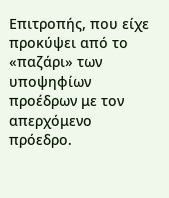Επιτροπής, που είχε προκύψει από το «παζάρι» των υποψηφίων προέδρων με τον απερχόμενο πρόεδρο.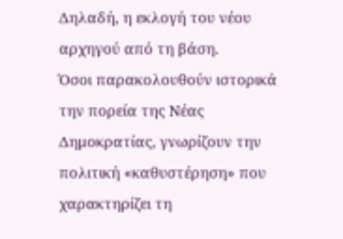Δηλαδή, η εκλογή του νέου αρχηγού από τη βάση.
Όσοι παρακολουθούν ιστορικά την πορεία της Νέας Δημοκρατίας, γνωρίζουν την πολιτική «καθυστέρηση» που χαρακτηρίζει τη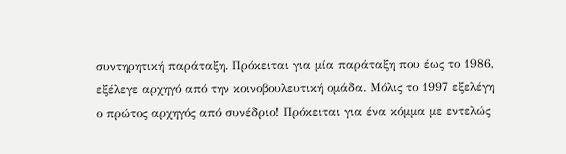συντηρητική παράταξη. Πρόκειται για μία παράταξη που έως το 1986, εξέλεγε αρχηγό από την κοινοβουλευτική ομάδα. Μόλις το 1997 εξελέγη ο πρώτος αρχηγός από συνέδριο! Πρόκειται για ένα κόμμα με εντελώς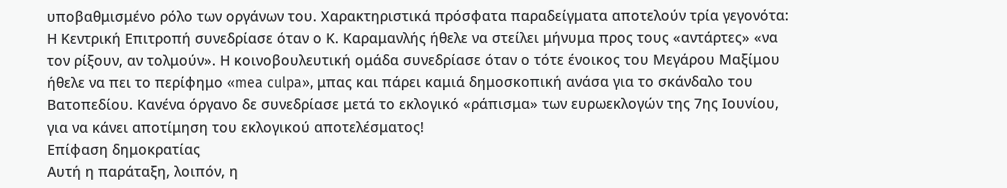υποβαθμισμένο ρόλο των οργάνων του. Χαρακτηριστικά πρόσφατα παραδείγματα αποτελούν τρία γεγονότα: Η Κεντρική Επιτροπή συνεδρίασε όταν ο Κ. Καραμανλής ήθελε να στείλει μήνυμα προς τους «αντάρτες» «να τον ρίξουν, αν τολμούν». Η κοινοβουλευτική ομάδα συνεδρίασε όταν ο τότε ένοικος του Μεγάρου Μαξίμου ήθελε να πει το περίφημο «mea culpa», μπας και πάρει καμιά δημοσκοπική ανάσα για το σκάνδαλο του Βατοπεδίου. Κανένα όργανο δε συνεδρίασε μετά το εκλογικό «ράπισμα» των ευρωεκλογών της 7ης Ιουνίου, για να κάνει αποτίμηση του εκλογικού αποτελέσματος!
Επίφαση δημοκρατίας
Αυτή η παράταξη, λοιπόν, η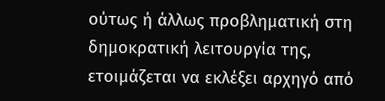ούτως ή άλλως προβληματική στη δημοκρατική λειτουργία της, ετοιμάζεται να εκλέξει αρχηγό από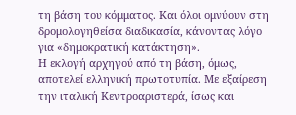τη βάση του κόμματος. Και όλοι ομνύουν στη δρομολογηθείσα διαδικασία, κάνοντας λόγο για «δημοκρατική κατάκτηση».
Η εκλογή αρχηγού από τη βάση, όμως, αποτελεί ελληνική πρωτοτυπία. Με εξαίρεση την ιταλική Κεντροαριστερά, ίσως και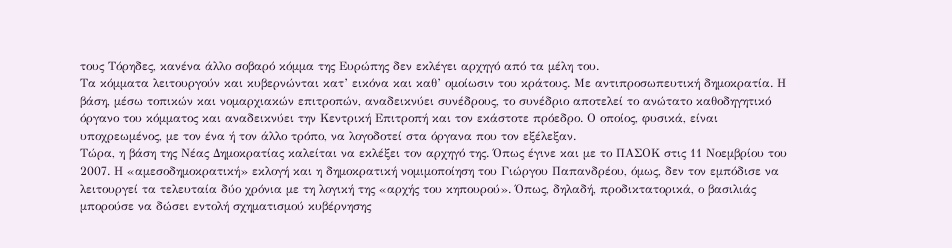τους Τόρηδες, κανένα άλλο σοβαρό κόμμα της Ευρώπης δεν εκλέγει αρχηγό από τα μέλη του.
Τα κόμματα λειτουργούν και κυβερνώνται κατ’ εικόνα και καθ’ ομοίωσιν του κράτους. Με αντιπροσωπευτική δημοκρατία. Η βάση, μέσω τοπικών και νομαρχιακών επιτροπών, αναδεικνύει συνέδρους, το συνέδριο αποτελεί το ανώτατο καθοδηγητικό όργανο του κόμματος και αναδεικνύει την Κεντρική Επιτροπή και τον εκάστοτε πρόεδρο. Ο οποίος, φυσικά, είναι υποχρεωμένος, με τον ένα ή τον άλλο τρόπο, να λογοδοτεί στα όργανα που τον εξέλεξαν.
Τώρα, η βάση της Νέας Δημοκρατίας καλείται να εκλέξει τον αρχηγό της. Όπως έγινε και με το ΠΑΣΟΚ στις 11 Νοεμβρίου του 2007. Η «αμεσοδημοκρατική» εκλογή και η δημοκρατική νομιμοποίηση του Γιώργου Παπανδρέου, όμως, δεν τον εμπόδισε να λειτουργεί τα τελευταία δύο χρόνια με τη λογική της «αρχής του κηπουρού». Όπως, δηλαδή, προδικτατορικά, ο βασιλιάς μπορούσε να δώσει εντολή σχηματισμού κυβέρνησης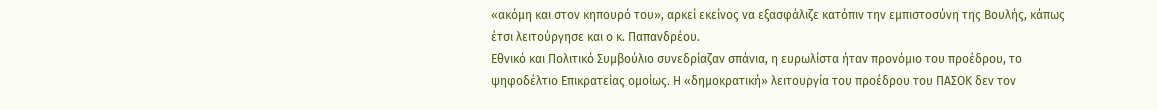«ακόμη και στον κηπουρό του», αρκεί εκείνος να εξασφάλιζε κατόπιν την εμπιστοσύνη της Βουλής, κάπως έτσι λειτούργησε και ο κ. Παπανδρέου.
Εθνικό και Πολιτικό Συμβούλιο συνεδρίαζαν σπάνια, η ευρωλίστα ήταν προνόμιο του προέδρου, το ψηφοδέλτιο Επικρατείας ομοίως. Η «δημοκρατική» λειτουργία του προέδρου του ΠΑΣΟΚ δεν τον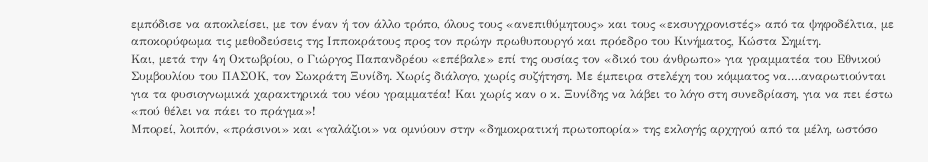εμπόδισε να αποκλείσει, με τον έναν ή τον άλλο τρόπο, όλους τους «ανεπιθύμητους» και τους «εκσυγχρονιστές» από τα ψηφοδέλτια, με αποκορύφωμα τις μεθοδεύσεις της Ιπποκράτους προς τον πρώην πρωθυπουργό και πρόεδρο του Κινήματος, Κώστα Σημίτη.
Και, μετά την 4η Οκτωβρίου, ο Γιώργος Παπανδρέου «επέβαλε» επί της ουσίας τον «δικό του άνθρωπο» για γραμματέα του Εθνικού Συμβουλίου του ΠΑΣΟΚ, τον Σωκράτη Ξυνίδη. Χωρίς διάλογο, χωρίς συζήτηση. Με έμπειρα στελέχη του κόμματος να….αναρωτιούνται για τα φυσιογνωμικά χαρακτηρικά του νέου γραμματέα! Και χωρίς καν ο κ. Ξυνίδης να λάβει το λόγο στη συνεδρίαση, για να πει έστω «πού θέλει να πάει το πράγμα»!
Μπορεί, λοιπόν, «πράσινοι» και «γαλάζιοι» να ομνύουν στην «δημοκρατική πρωτοπορία» της εκλογής αρχηγού από τα μέλη, ωστόσο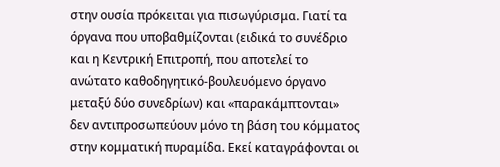στην ουσία πρόκειται για πισωγύρισμα. Γιατί τα όργανα που υποβαθμίζονται (ειδικά το συνέδριο και η Κεντρική Επιτροπή, που αποτελεί το ανώτατο καθοδηγητικό-βουλευόμενο όργανο μεταξύ δύο συνεδρίων) και «παρακάμπτονται» δεν αντιπροσωπεύουν μόνο τη βάση του κόμματος στην κομματική πυραμίδα. Εκεί καταγράφονται οι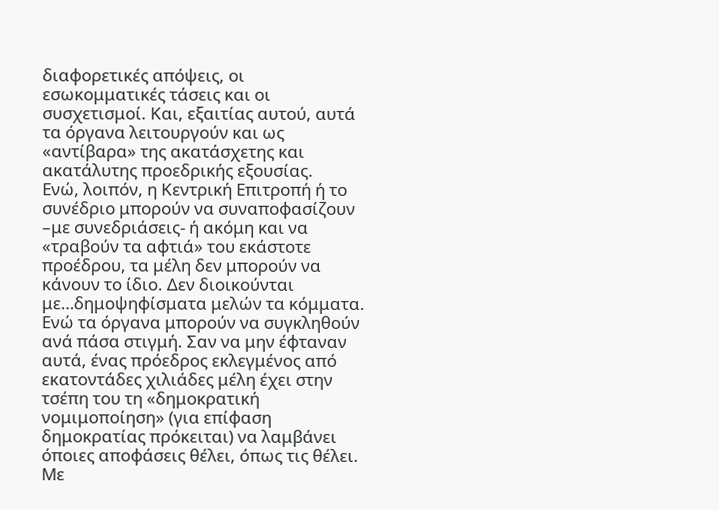διαφορετικές απόψεις, οι εσωκομματικές τάσεις και οι συσχετισμοί. Και, εξαιτίας αυτού, αυτά τα όργανα λειτουργούν και ως «αντίβαρα» της ακατάσχετης και ακατάλυτης προεδρικής εξουσίας.
Ενώ, λοιπόν, η Κεντρική Επιτροπή ή το συνέδριο μπορούν να συναποφασίζουν –με συνεδριάσεις- ή ακόμη και να «τραβούν τα αφτιά» του εκάστοτε προέδρου, τα μέλη δεν μπορούν να κάνουν το ίδιο. Δεν διοικούνται με…δημοψηφίσματα μελών τα κόμματα. Ενώ τα όργανα μπορούν να συγκληθούν ανά πάσα στιγμή. Σαν να μην έφταναν αυτά, ένας πρόεδρος εκλεγμένος από εκατοντάδες χιλιάδες μέλη έχει στην τσέπη του τη «δημοκρατική νομιμοποίηση» (για επίφαση δημοκρατίας πρόκειται) να λαμβάνει όποιες αποφάσεις θέλει, όπως τις θέλει. Με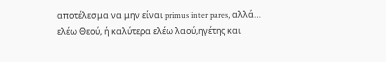αποτέλεσμα να μην είναι primus inter pares, αλλά… ελέω Θεού, ή καλύτερα ελέω λαού,ηγέτης και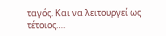ταγός. Και να λειτουργεί ως τέτοιος….